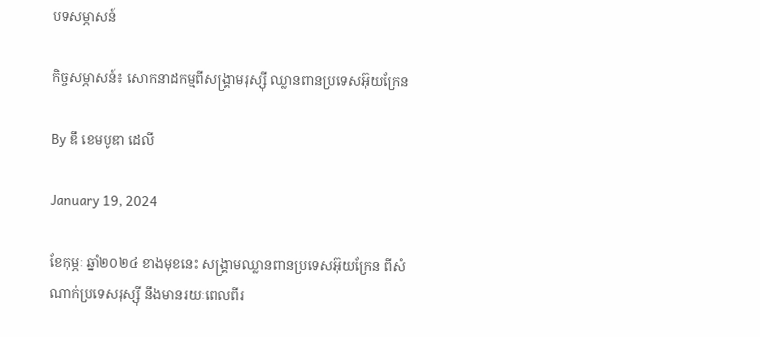បទសម្ភាសន៍

កិច្ចសម្ភាសន៍៖ សោកនាដកម្មពីសង្គ្រាមរុស្ស៊ី ឈ្លានពានប្រទេសអ៊ុយក្រែន

By ឌឹ ខេមបូឌា ដេលី

January 19, 2024

ខែកុម្ភៈ ឆ្នាំ២០២៤ ខាងមុខនេះ សង្គ្រាមឈ្លានពានប្រទេសអ៊ុយក្រែន ពីសំណាក់ប្រទេសរុស្ស៊ី នឹងមានរយៈពេលពីរ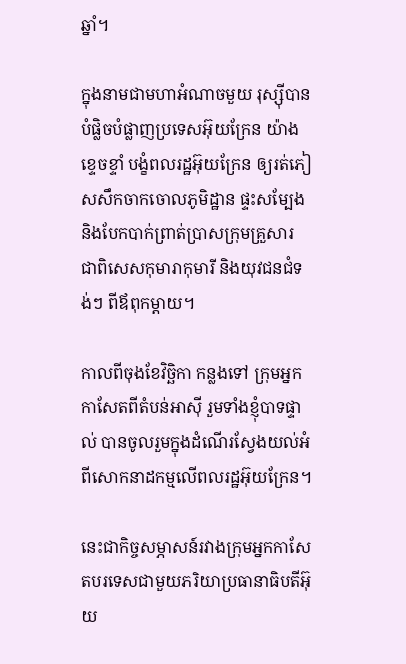ឆ្នាំ។

ក្នុងនាមជាមហាអំណាចមួយ រុស្ស៊ីបានបំផ្លិចបំផ្លាញប្រទេសអ៊ុយក្រែន យ៉ាងខ្ទេចខ្ទាំ បង្ខំពលរដ្ឋអ៊ុយក្រែន ឲ្យរត់ភៀសសឹកចាកចោលភូមិដ្ឋាន ផ្ទះសម្បែង និងបែកបាក់ព្រាត់ប្រាសក្រុមគ្រួសារ ជាពិសេសកុមារាកុមារី និងយុវជនជំទង់ៗ ពីឪពុកម្ដាយ។

កាលពីចុងខែវិច្ឆិកា កន្លងទៅ ក្រុមអ្នកកាសែតពីតំបន់អាស៊ី រួមទាំងខ្ញុំបាទផ្ទាល់ បានចូលរួមក្នុងដំណើរស្វែងយល់អំពីសោកនាដកម្មលើពលរដ្ឋអ៊ុយក្រែន។

នេះជាកិច្ចសម្ភាសន៍រវាងក្រុមអ្នកកាសែតបរទេសជាមួយភរិយាប្រធានាធិបតីអ៊ុយ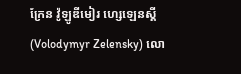ក្រែន វ៉ូឡូឌីមៀរ ហ្សេឡេនស្គី (Volodymyr Zelensky) លោ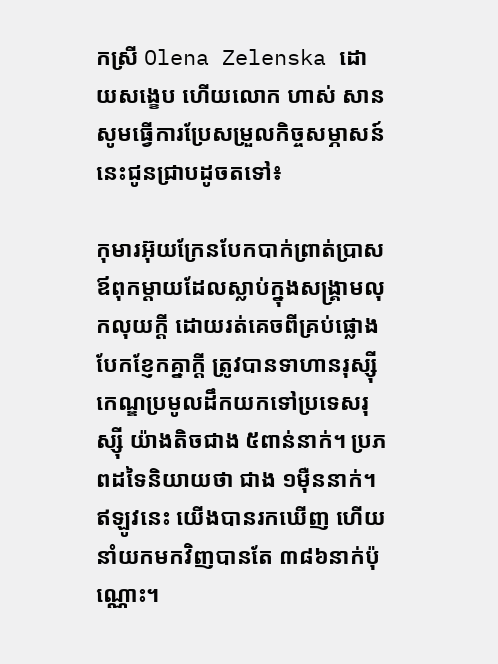កស្រី Olena Zelenska ដោយសង្ខេប ហើយលោក ហាស់ សាន សូមធ្វើការប្រែសម្រួលកិច្ចសម្ភាសន៍នេះជូនជ្រាបដូចតទៅ៖

កុមារអ៊ុយក្រែនបែកបាក់ព្រាត់ប្រាសឪពុកម្ដាយដែលស្លាប់ក្នុងសង្គ្រាមលុកលុយក្តី ដោយរត់គេចពីគ្រប់ផ្លោងបែកខ្ញែកគ្នាក្តី ត្រូវបានទាហានរុស្ស៊ី កេណ្ឌប្រមូលដឹកយកទៅប្រទេសរុស្ស៊ី យ៉ាងតិចជាង ៥ពាន់នាក់។ ប្រភពដទៃនិយាយថា ជាង ១ម៉ឺននាក់។ ឥឡូវនេះ យើងបានរកឃើញ ហើយនាំយកមកវិញបានតែ ៣៨៦នាក់ប៉ុណ្ណោះ។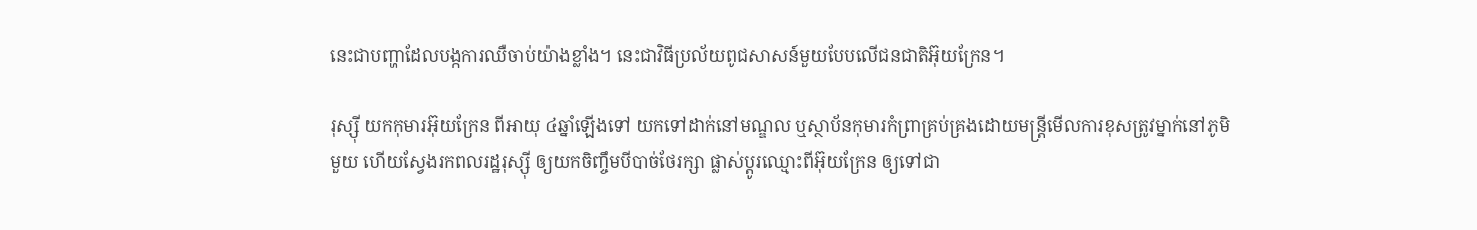នេះជាបញ្ហាដែលបង្កការឈឺចាប់យ៉ាងខ្លាំង។ នេះជាវិធីប្រល័យពូជសាសន៍មួយបែបលើជនជាតិអ៊ុយក្រែន។

រុស្ស៊ី យកកុមារអ៊ុយក្រែន ពីអាយុ ៤ឆ្នាំឡើងទៅ យកទៅដាក់នៅមណ្ឌល ឬស្ថាប័នកុមារកំព្រាគ្រប់គ្រងដោយមន្ត្រីមើលការខុសត្រូវម្នាក់នៅភូមិមួយ ហើយស្វែងរកពលរដ្ឋរុស្ស៊ី ឲ្យយកចិញ្ចឹមបីបាច់ថែរក្សា ផ្លាស់ប្ដូរឈ្មោះពីអ៊ុយក្រែន ឲ្យទៅជា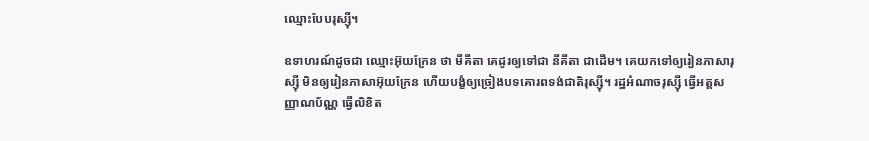ឈ្មោះបែបរុស្ស៊ី។

ឧទាហរណ៍ដូចជា ឈ្មោះអ៊ុយក្រែន ថា មីគីតា គេដូរឲ្យទៅជា នីគីតា ជាដើម។ គេយកទៅឲ្យរៀនភាសារុស្ស៊ី មិនឲ្យរៀនភាសាអ៊ុយក្រែន ហើយបង្ខំឲ្យច្រៀងបទគោរពទង់ជាតិរុស្ស៊ី។ រដ្ឋអំណាចរុស្ស៊ី ធ្វើអត្តសញ្ញាណប័ណ្ណ ធ្វើលិខិត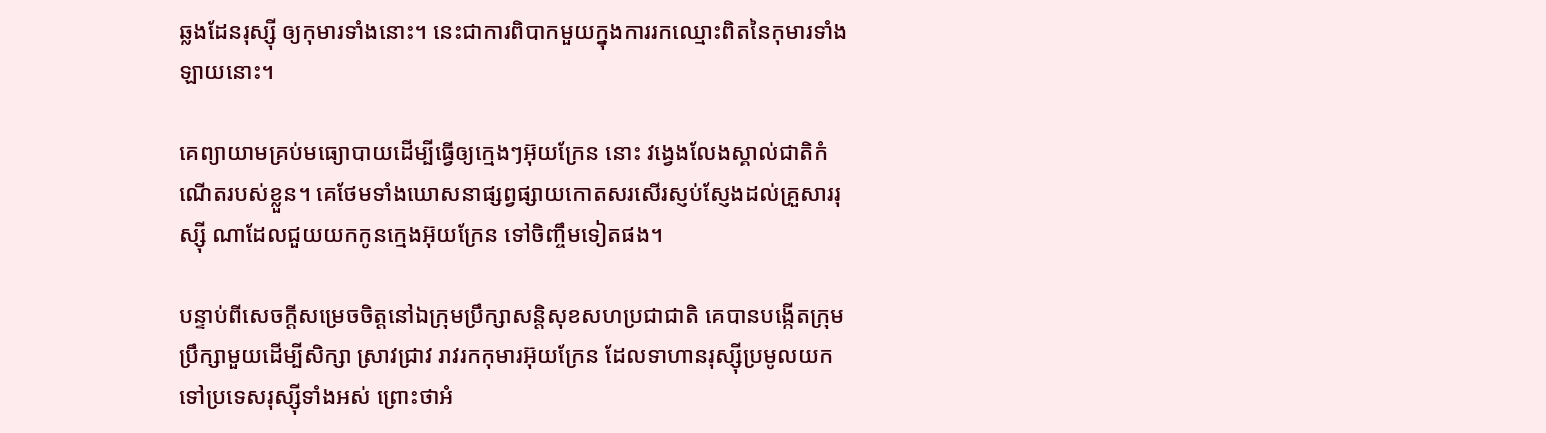ឆ្លងដែនរុស្ស៊ី ឲ្យកុមារទាំងនោះ។ នេះជាការពិបាកមួយក្នុងការរកឈ្មោះពិតនៃកុមារទាំងឡាយនោះ។

គេព្យាយាមគ្រប់មធ្យោបាយដើម្បីធ្វើឲ្យក្មេងៗអ៊ុយក្រែន នោះ វង្វេងលែងស្គាល់ជាតិកំណើតរបស់ខ្លួន។ គេថែមទាំងឃោសនាផ្សព្វផ្សាយកោតសរសើរស្ញប់ស្ញែងដល់គ្រួសាររុស្ស៊ី ណាដែលជួយយកកូនក្មេងអ៊ុយក្រែន ទៅចិញ្ចឹមទៀតផង។

បន្ទាប់ពីសេចក្តីសម្រេចចិត្តនៅឯក្រុមប្រឹក្សាសន្តិសុខសហប្រជាជាតិ គេបានបង្កើតក្រុមប្រឹក្សាមួយដើម្បីសិក្សា ស្រាវជ្រាវ រាវរកកុមារអ៊ុយក្រែន ដែលទាហានរុស្ស៊ីប្រមូលយកទៅប្រទេសរុស្ស៊ីទាំងអស់ ព្រោះថាអំ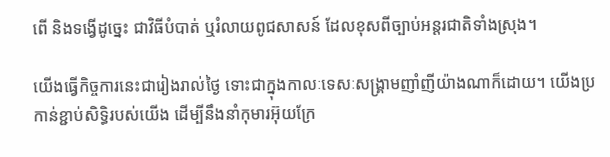ពើ និងទង្វើដូច្នេះ ជាវិធីបំបាត់ ឬរំលាយពូជសាសន៍ ដែលខុសពីច្បាប់អន្តរជាតិទាំងស្រុង។

យើងធ្វើកិច្ចការនេះជារៀងរាល់ថ្ងៃ ទោះជាក្នុងកាលៈទេសៈសង្គ្រាមញាំញីយ៉ាងណាក៏ដោយ។ យើងប្រកាន់ខ្ជាប់សិទ្ធិរបស់យើង ដើម្បីនឹងនាំកុមារអ៊ុយក្រែ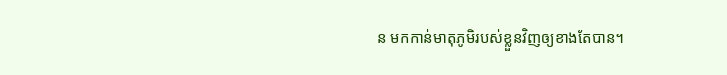ន មកកាន់មាតុភូមិរបស់ខ្លួនវិញឲ្យខាងតែបាន។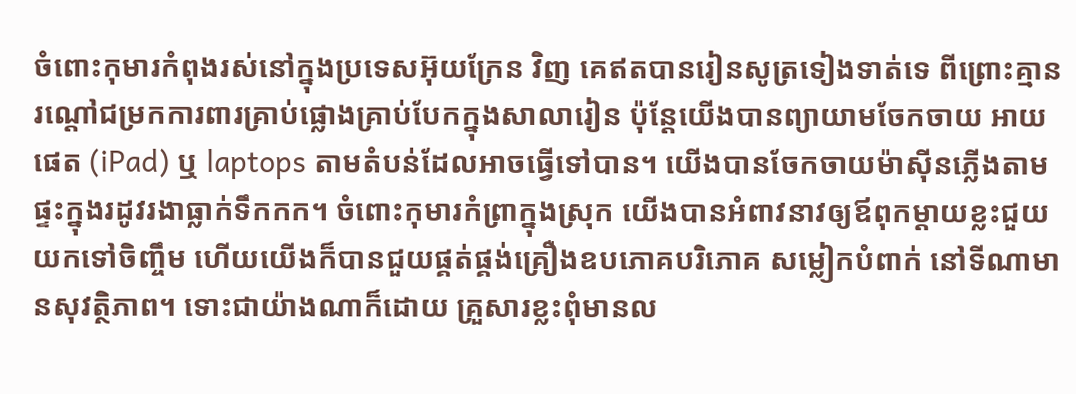ចំពោះកុមារកំពុងរស់នៅក្នុងប្រទេសអ៊ុយក្រែន វិញ គេឥតបានរៀនសូត្រទៀងទាត់ទេ ពីព្រោះគ្មានរណ្តៅជម្រកការពារគ្រាប់ផ្លោងគ្រាប់បែកក្នុងសាលារៀន ប៉ុន្តែយើងបានព្យាយាមចែកចាយ អាយផេត (iPad) ឬ laptops តាមតំបន់ដែលអាចធ្វើទៅបាន។ យើងបានចែកចាយម៉ាស៊ីនភ្លើងតាមផ្ទះក្នុងរដូវរងាធ្លាក់ទឹកកក។ ចំពោះកុមារកំព្រាក្នុងស្រុក យើងបានអំពាវនាវឲ្យឪពុកម្ដាយខ្លះជួយយកទៅចិញ្ចឹម ហើយយើងក៏បានជួយផ្គត់ផ្គង់គ្រឿងឧបភោគបរិភោគ សម្លៀកបំពាក់ នៅទីណាមានសុវត្ថិភាព។ ទោះជាយ៉ាងណាក៏ដោយ គ្រួសារខ្លះពុំមានល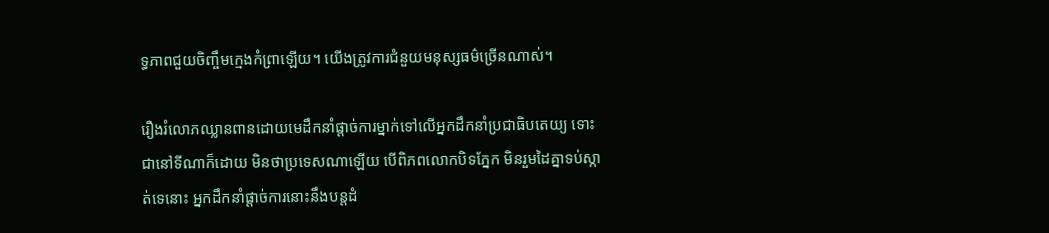ទ្ធភាពជួយចិញ្ចឹមក្មេងកំព្រាឡើយ។ យើងត្រូវការជំនួយមនុស្សធម៌ច្រើនណាស់។

រឿងរំលោភឈ្លានពានដោយមេដឹកនាំផ្ដាច់ការម្នាក់ទៅលើអ្នកដឹកនាំប្រជាធិបតេយ្យ ទោះជានៅទីណាក៏ដោយ មិនថាប្រទេសណាឡើយ បើពិភពលោកបិទភ្នែក មិនរួមដៃគ្នាទប់ស្កាត់ទេនោះ អ្នកដឹកនាំផ្ដាច់ការនោះនឹងបន្តដំ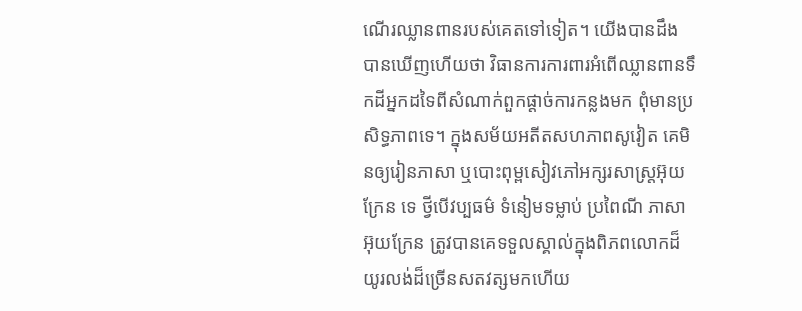ណើរឈ្លានពានរបស់គេតទៅទៀត។ យើងបានដឹង បានឃើញហើយថា វិធានការការពារអំពើឈ្លានពានទឹកដីអ្នកដទៃពីសំណាក់ពួកផ្ដាច់ការកន្លងមក ពុំមានប្រសិទ្ធភាពទេ។ ក្នុងសម័យអតីតសហភាពសូវៀត គេមិនឲ្យរៀនភាសា ឬបោះពុម្ពសៀវភៅអក្សរសាស្ត្រអ៊ុយក្រែន ទេ ថ្វីបើវប្បធម៌ ទំនៀមទម្លាប់ ប្រពៃណី ភាសាអ៊ុយក្រែន ត្រូវបានគេទទួលស្គាល់ក្នុងពិភពលោកដ៏យូរលង់ដ៏ច្រើនសតវត្សមកហើយ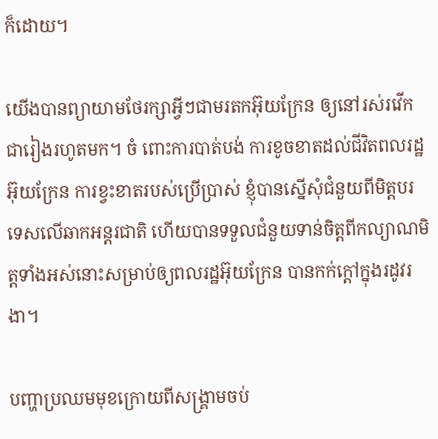ក៏ដោយ។

យើងបានព្យាយាមថែរក្សាអ្វីៗជាមរតកអ៊ុយក្រែន ឲ្យនៅរស់រវើកជារៀងរហូតមក។ ចំ ពោះការបាត់បង់ ការខូចខាតដល់ជីវិតពលរដ្ឋអ៊ុយក្រែន ការខ្វះខាតរបស់ប្រើប្រាស់ ខ្ញុំបានស្នើសុំជំនួយពីមិត្តបរទេសលើឆាកអន្តរជាតិ ហើយបានទទួលជំនួយទាន់ចិត្តពីកល្យាណមិត្តទាំងអស់នោះសម្រាប់ឲ្យពលរដ្ឋអ៊ុយក្រែន បានកក់ក្តៅក្នុងរដូវរងា។

បញ្ហាប្រឈមមុខក្រោយពីសង្គ្រាមចប់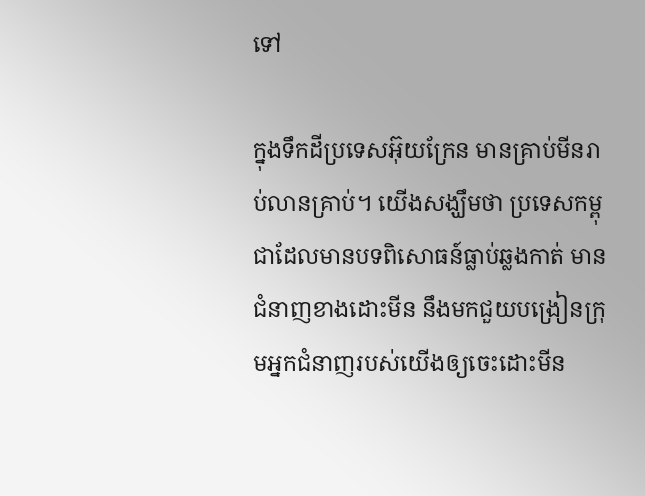ទៅ

ក្នុងទឹកដីប្រទេសអ៊ុយក្រែន មានគ្រាប់មីនរាប់លានគ្រាប់។ យើងសង្ឃឹមថា ប្រទេសកម្ពុជាដែលមានបទពិសោធន៍ធ្លាប់ឆ្លងកាត់ មានជំនាញខាងដោះមីន នឹងមកជួយបង្រៀនក្រុមអ្នកជំនាញរបស់យើងឲ្យចេះដោះមីន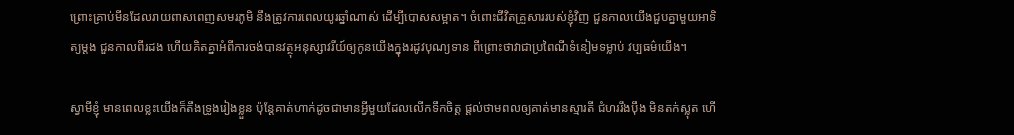ព្រោះគ្រាប់មីនដែលរាយពាសពេញសមរភូមិ នឹងត្រូវការពេលយូរឆ្នាំណាស់ ដើម្បីបោសសម្អាត។ ចំពោះជីវិតគ្រួសាររបស់ខ្ញុំវិញ ជួនកាលយើងជួបគ្នាមួយអាទិត្យម្តង ជួនកាលពីរដង ហើយគិតគ្នាអំពីការចង់បានវត្ថុអនុស្សាវរីយ៍ឲ្យកូនយើងក្នុងរដូវបុណ្យទាន ពីព្រោះថាវាជាប្រពៃណីទំនៀមទម្លាប់ វប្បធម៌យើង។

ស្វាមីខ្ញុំ មានពេលខ្លះយើងក៏តឹងទ្រូងរៀងខ្លួន ប៉ុន្តែគាត់ហាក់ដូចជាមានអ្វីមួយដែលលើកទឹកចិត្ត ផ្តល់ថាមពលឲ្យគាត់មានស្មារតី ជំហររឹងប៉ឹង មិនតក់ស្លុត ហើ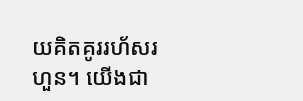យគិតគូររហ័សរហួន។ យើងជា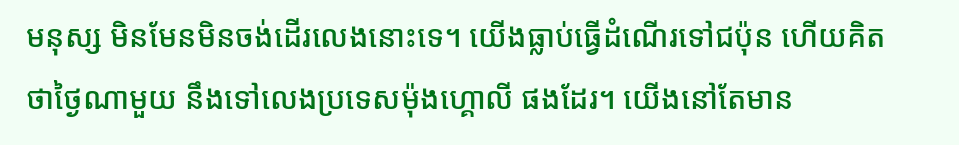មនុស្ស មិនមែនមិនចង់ដើរលេងនោះទេ។ យើងធ្លាប់ធ្វើដំណើរទៅជប៉ុន ហើយគិតថាថ្ងៃណាមួយ នឹងទៅលេងប្រទេសម៉ុងហ្គោលី ផងដែរ។ យើងនៅតែមាន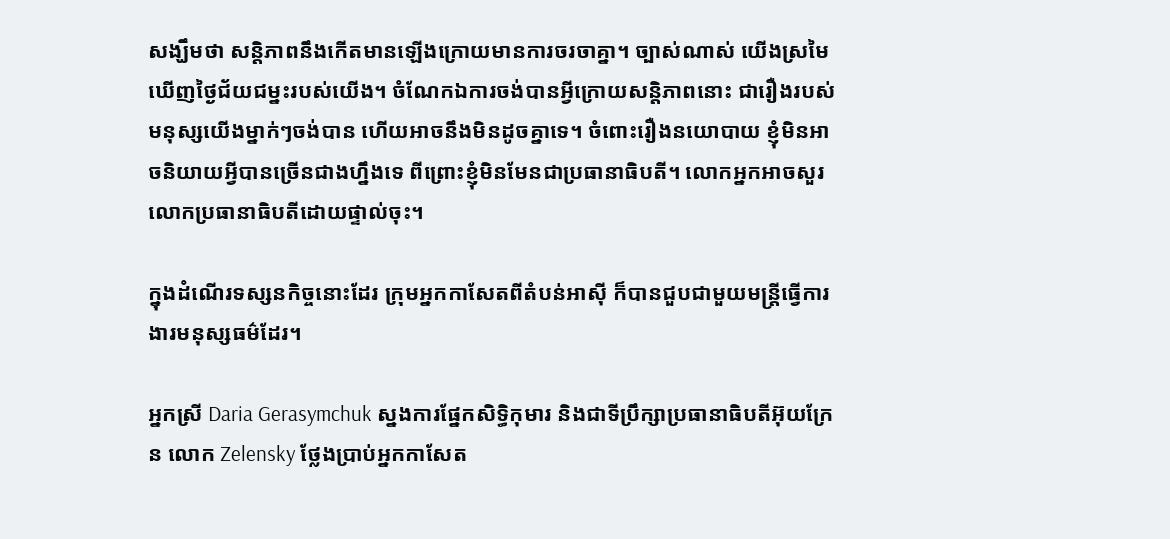សង្ឃឹមថា សន្តិភាពនឹងកើតមានឡើងក្រោយមានការចរចាគ្នា។ ច្បាស់ណាស់ យើងស្រមៃឃើញថ្ងៃជ័យជម្នះរបស់យើង។ ចំណែកឯការចង់បានអ្វីក្រោយសន្តិភាពនោះ ជារឿងរបស់មនុស្សយើងម្នាក់ៗចង់បាន ហើយអាចនឹងមិនដូចគ្នាទេ។ ចំពោះរឿងនយោបាយ ខ្ញុំមិនអាចនិយាយអ្វីបានច្រើនជាងហ្នឹងទេ ពីព្រោះខ្ញុំមិនមែនជាប្រធានាធិបតី។ លោកអ្នកអាចសួរលោកប្រធានាធិបតីដោយផ្ទាល់ចុះ។

ក្នុងដំណើរទស្សនកិច្ចនោះដែរ ក្រុមអ្នកកាសែតពីតំបន់អាស៊ី ក៏បានជួបជាមួយមន្ត្រីធ្វើការងារមនុស្សធម៌ដែរ។

អ្នកស្រី Daria Gerasymchuk ស្នងការផ្នែកសិទ្ធិកុមារ និងជាទីប្រឹក្សាប្រធានាធិបតីអ៊ុយក្រែន លោក Zelensky ថ្លែងប្រាប់អ្នកកាសែត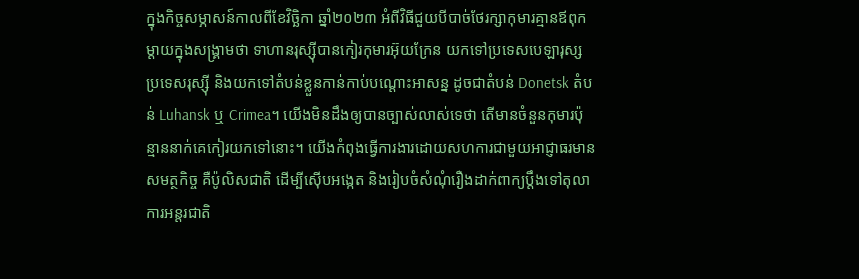ក្នុងកិច្ចសម្ភាសន៍កាលពីខែវិច្ឆិកា ឆ្នាំ២០២៣ អំពីវិធីជួយបីបាច់ថែរក្សាកុមារគ្មានឪពុកម្ដាយក្នុងសង្គ្រាមថា ទាហានរុស្ស៊ីបានកៀរកុមារអ៊ុយក្រែន យកទៅប្រទេសបេឡារុស្ស ប្រទេសរុស្ស៊ី និងយកទៅតំបន់ខ្លួនកាន់កាប់បណ្ដោះអាសន្ន ដូចជាតំបន់ Donetsk តំបន់ Luhansk ឬ Crimea។ យើងមិនដឹងឲ្យបានច្បាស់លាស់ទេថា តើមានចំនួនកុមារប៉ុន្មាននាក់គេកៀរយកទៅនោះ។ យើងកំពុងធ្វើការងារដោយសហការជាមួយអាជ្ញាធរមានសមត្ថកិច្ច គឺប៉ូលិសជាតិ ដើម្បីស៊ើបអង្កេត និងរៀបចំសំណុំរឿងដាក់ពាក្យប្តឹងទៅតុលាការអន្តរជាតិ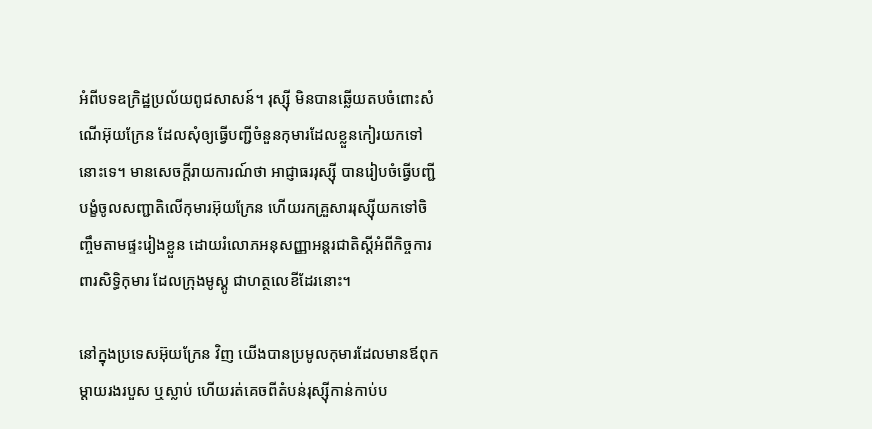អំពីបទឧក្រិដ្ឋប្រល័យពូជសាសន៍។ រុស្ស៊ី មិនបានឆ្លើយតបចំពោះសំណើអ៊ុយក្រែន ដែលសុំឲ្យធ្វើបញ្ជីចំនួនកុមារដែលខ្លួនកៀរយកទៅនោះទេ។ មានសេចក្តីរាយការណ៍ថា អាជ្ញាធររុស្ស៊ី បានរៀបចំធ្វើបញ្ជីបង្ខំចូលសញ្ជាតិលើកុមារអ៊ុយក្រែន ហើយរកគ្រួសាររុស្ស៊ីយកទៅចិញ្ចឹមតាមផ្ទះរៀងខ្លួន ដោយរំលោភអនុសញ្ញាអន្តរជាតិស្តីអំពីកិច្ចការពារសិទ្ធិកុមារ ដែលក្រុងមូស្គូ ជាហត្ថលេខីដែរនោះ។

នៅក្នុងប្រទេសអ៊ុយក្រែន វិញ យើងបានប្រមូលកុមារដែលមានឪពុកម្ដាយរងរបួស ឬស្លាប់ ហើយរត់គេចពីតំបន់រុស្ស៊ីកាន់កាប់ប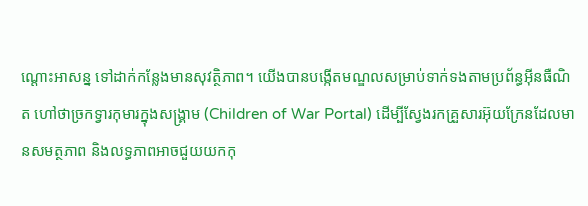ណ្ដោះអាសន្ន ទៅដាក់កន្លែងមានសុវត្ថិភាព។ យើងបានបង្កើតមណ្ឌលសម្រាប់ទាក់ទងតាមប្រព័ន្ធអ៊ីនធឺណិត ហៅថាច្រកទ្វារកុមារក្នុងសង្គ្រាម (Children of War Portal) ដើម្បីស្វែងរកគ្រួសារអ៊ុយក្រែនដែលមានសមត្ថភាព និងលទ្ធភាពអាចជួយយកកុ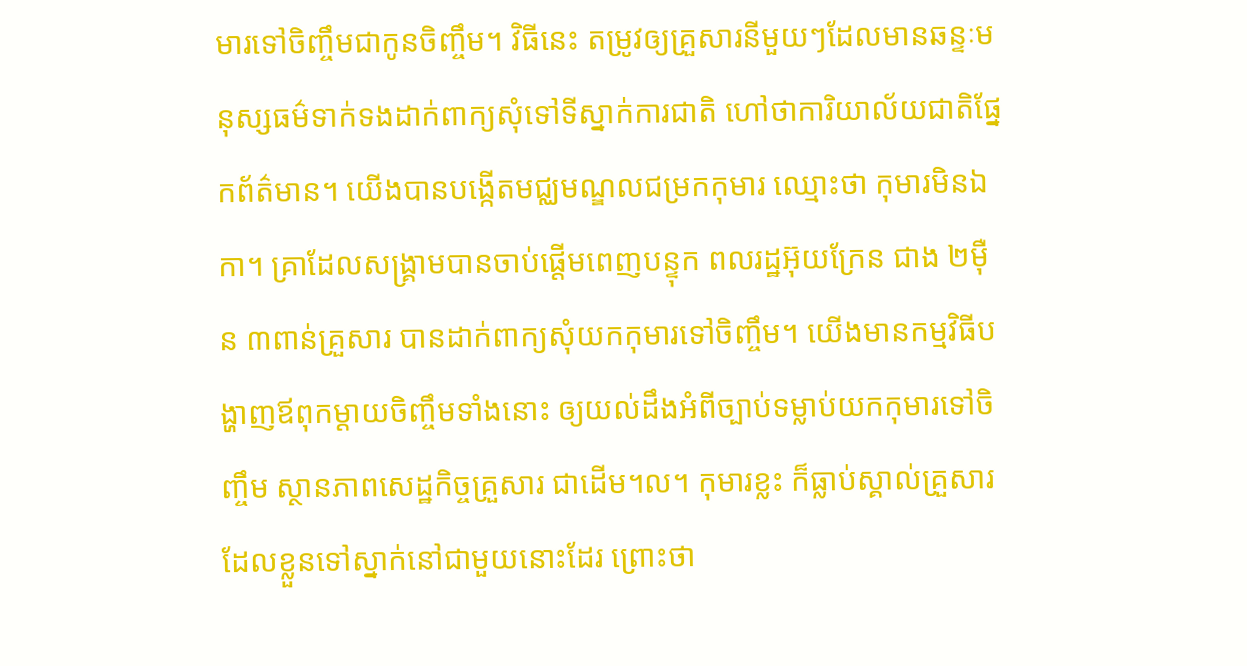មារទៅចិញ្ចឹមជាកូនចិញ្ចឹម។ វិធីនេះ តម្រូវឲ្យគ្រួសារនីមួយៗដែលមានឆន្ទៈមនុស្សធម៌ទាក់ទងដាក់ពាក្យសុំទៅទីស្នាក់ការជាតិ ហៅថាការិយាល័យជាតិផ្នែកព័ត៌មាន។ យើងបានបង្កើតមជ្ឈមណ្ឌលជម្រកកុមារ ឈ្មោះថា កុមារមិនឯកា។ គ្រាដែលសង្គ្រាមបានចាប់ផ្តើមពេញបន្ទុក ពលរដ្ឋអ៊ុយក្រែន ជាង ២ម៉ឺន ៣ពាន់គ្រួសារ បានដាក់ពាក្យសុំយកកុមារទៅចិញ្ចឹម។ យើងមានកម្មវិធីបង្ហាញឪពុកម្ដាយចិញ្ចឹមទាំងនោះ ឲ្យយល់ដឹងអំពីច្បាប់ទម្លាប់យកកុមារទៅចិញ្ចឹម ស្ថានភាពសេដ្ឋកិច្ចគ្រួសារ ជាដើម។ល។ កុមារខ្លះ ក៏ធ្លាប់ស្គាល់គ្រួសារដែលខ្លួនទៅស្នាក់នៅជាមួយនោះដែរ ព្រោះថា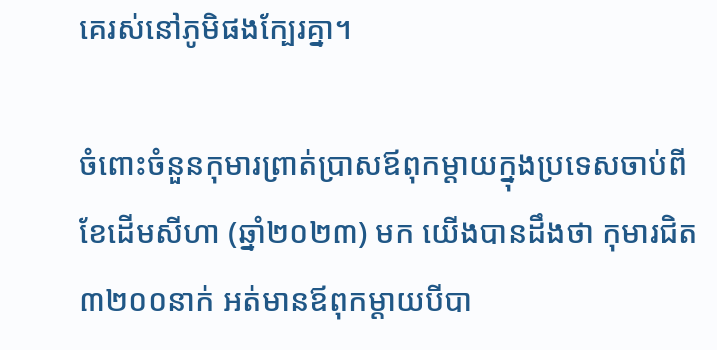គេរស់នៅភូមិផងក្បែរគ្នា។

ចំពោះចំនួនកុមារព្រាត់ប្រាសឪពុកម្ដាយក្នុងប្រទេសចាប់ពីខែដើមសីហា (ឆ្នាំ២០២៣) មក យើងបានដឹងថា កុមារជិត ៣២០០នាក់ អត់មានឪពុកម្ដាយបីបា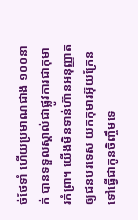ច់ថែទាំ ហើយប្រមាណជាង ១០០នាក់ បានទទួលស្គាល់ជាផ្លូវការជាកុមារកំព្រា។ យើងមិនទាន់ហ៊ានអនុញ្ញាតឲ្យជនបរទេស យកកុមារអ៊ុយក្រែន ទៅធ្វើជាកូនចិញ្ចឹមទេ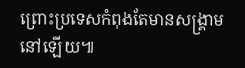ព្រោះប្រទេសកំពុងតែមានសង្គ្រាមនៅឡើយ៕